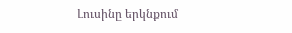Լուսինը երկնքում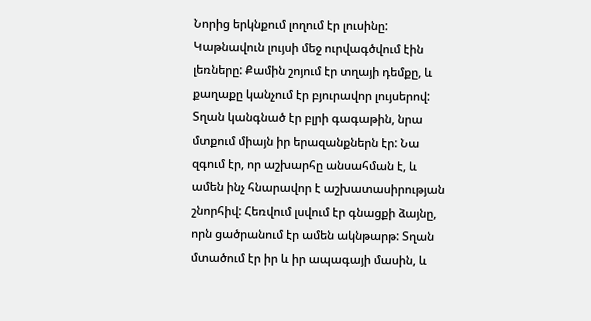Նորից երկնքում լողում էր լուսինը: Կաթնավուն լույսի մեջ ուրվագծվում էին լեռները: Քամին շոյում էր տղայի դեմքը, և քաղաքը կանչում էր բյուրավոր լույսերով: Տղան կանգնած էր բլրի գագաթին, նրա մտքում միայն իր երազանքներն էր: Նա զգում էր, որ աշխարհը անսահման է, և ամեն ինչ հնարավոր է աշխատասիրության շնորհիվ: Հեռվում լսվում էր գնացքի ձայնը, որն ցածրանում էր ամեն ակնթարթ: Տղան մտածում էր իր և իր ապագայի մասին, և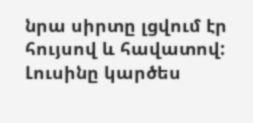նրա սիրտը լցվում էր հույսով և հավատով: Լուսինը կարծես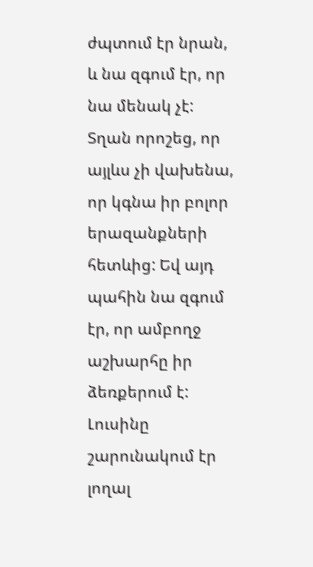ժպտում էր նրան, և նա զգում էր, որ նա մենակ չէ: Տղան որոշեց, որ այլևս չի վախենա, որ կգնա իր բոլոր երազանքների հետևից: Եվ այդ պահին նա զգում էր, որ ամբողջ աշխարհը իր ձեռքերում է: Լուսինը շարունակում էր լողալ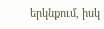երկնքում, իսկ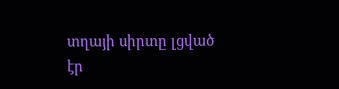տղայի սիրտը լցված էր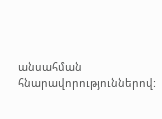անսահման հնարավորություններով: